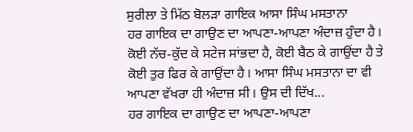ਸੁਰੀਲਾ ਤੇ ਮਿੱਠ ਬੋਲੜਾ ਗਾਇਕ ਆਸਾ ਸਿੰਘ ਮਸਤਾਨਾ
ਹਰ ਗਾਇਕ ਦਾ ਗਾਉਣ ਦਾ ਆਪਣਾ-ਆਪਣਾ ਅੰਦਾਜ਼ ਹੁੰਦਾ ਹੈ। ਕੋਈ ਨੱਚ-ਕੁੱਦ ਕੇ ਸਟੇਜ ਸਾਂਭਦਾ ਹੈ, ਕੋਈ ਬੈਠ ਕੇ ਗਾਉਂਦਾ ਹੈ ਤੇ ਕੋਈ ਤੁਰ ਫਿਰ ਕੇ ਗਾਉਂਦਾ ਹੈ। ਆਸਾ ਸਿੰਘ ਮਸਤਾਨਾ ਦਾ ਵੀ ਆਪਣਾ ਵੱਖਰਾ ਹੀ ਅੰਦਾਜ਼ ਸੀ। ਉਸ ਦੀ ਦਿੱਖ...
ਹਰ ਗਾਇਕ ਦਾ ਗਾਉਣ ਦਾ ਆਪਣਾ-ਆਪਣਾ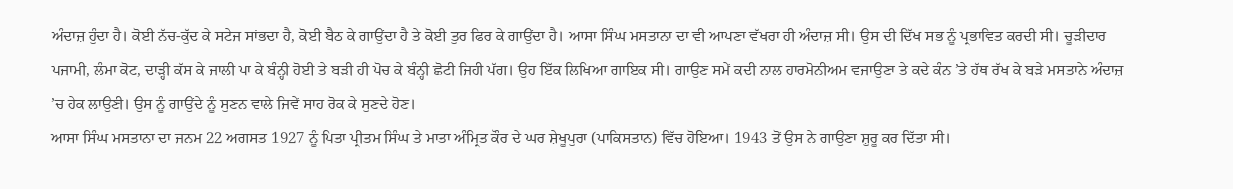ਅੰਦਾਜ਼ ਹੁੰਦਾ ਹੈ। ਕੋਈ ਨੱਚ-ਕੁੱਦ ਕੇ ਸਟੇਜ ਸਾਂਭਦਾ ਹੈ, ਕੋਈ ਬੈਠ ਕੇ ਗਾਉਂਦਾ ਹੈ ਤੇ ਕੋਈ ਤੁਰ ਫਿਰ ਕੇ ਗਾਉਂਦਾ ਹੈ। ਆਸਾ ਸਿੰਘ ਮਸਤਾਨਾ ਦਾ ਵੀ ਆਪਣਾ ਵੱਖਰਾ ਹੀ ਅੰਦਾਜ਼ ਸੀ। ਉਸ ਦੀ ਦਿੱਖ ਸਭ ਨੂੰ ਪ੍ਰਭਾਵਿਤ ਕਰਦੀ ਸੀ। ਚੂੜੀਦਾਰ ਪਜਾਮੀ, ਲੰਮਾ ਕੋਟ, ਦਾੜ੍ਹੀ ਕੱਸ ਕੇ ਜਾਲੀ ਪਾ ਕੇ ਬੰਨ੍ਹੀ ਹੋਈ ਤੇ ਬੜੀ ਹੀ ਪੋਚ ਕੇ ਬੰਨ੍ਹੀ ਛੋਟੀ ਜਿਹੀ ਪੱਗ। ਉਹ ਇੱਕ ਲਿਖਿਆ ਗਾਇਕ ਸੀ। ਗਾਉਣ ਸਮੇਂ ਕਦੀ ਨਾਲ ਹਾਰਮੋਨੀਅਮ ਵਜਾਉਣਾ ਤੇ ਕਦੇ ਕੰਨ ’ਤੇ ਹੱਥ ਰੱਖ ਕੇ ਬੜੇ ਮਸਤਾਨੇ ਅੰਦਾਜ਼ ’ਚ ਹੇਕ ਲਾਉਣੀ। ਉਸ ਨੂੰ ਗਾਉਂਦੇ ਨੂੰ ਸੁਣਨ ਵਾਲੇ ਜਿਵੇਂ ਸਾਹ ਰੋਕ ਕੇ ਸੁਣਦੇ ਹੋਣ।
ਆਸਾ ਸਿੰਘ ਮਸਤਾਨਾ ਦਾ ਜਨਮ 22 ਅਗਸਤ 1927 ਨੂੰ ਪਿਤਾ ਪ੍ਰੀਤਮ ਸਿੰਘ ਤੇ ਮਾਤਾ ਅੰਮ੍ਰਿਤ ਕੌਰ ਦੇ ਘਰ ਸ਼ੇਖੂਪੁਰਾ (ਪਾਕਿਸਤਾਨ) ਵਿੱਚ ਹੋਇਆ। 1943 ਤੋਂ ਉਸ ਨੇ ਗਾਉਣਾ ਸ਼ੁਰੂ ਕਰ ਦਿੱਤਾ ਸੀ।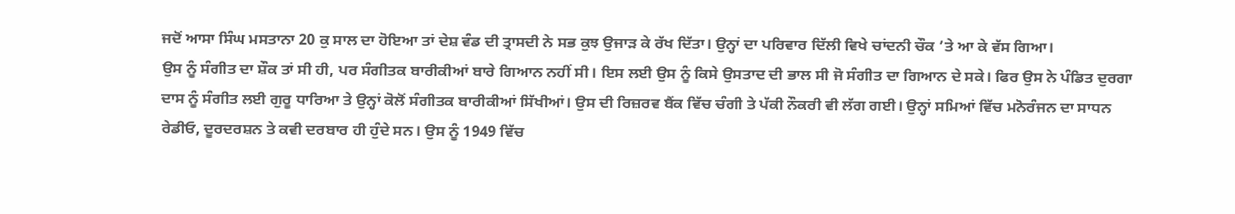ਜਦੋਂ ਆਸਾ ਸਿੰਘ ਮਸਤਾਨਾ 20 ਕੁ ਸਾਲ ਦਾ ਹੋਇਆ ਤਾਂ ਦੇਸ਼ ਵੰਡ ਦੀ ਤ੍ਰਾਸਦੀ ਨੇ ਸਭ ਕੁਝ ਉਜਾੜ ਕੇ ਰੱਖ ਦਿੱਤਾ। ਉਨ੍ਹਾਂ ਦਾ ਪਰਿਵਾਰ ਦਿੱਲੀ ਵਿਖੇ ਚਾਂਦਨੀ ਚੌਕ ’ਤੇ ਆ ਕੇ ਵੱਸ ਗਿਆ।
ਉਸ ਨੂੰ ਸੰਗੀਤ ਦਾ ਸ਼ੌਕ ਤਾਂ ਸੀ ਹੀ, ਪਰ ਸੰਗੀਤਕ ਬਾਰੀਕੀਆਂ ਬਾਰੇ ਗਿਆਨ ਨਹੀਂ ਸੀ। ਇਸ ਲਈ ਉਸ ਨੂੰ ਕਿਸੇ ਉਸਤਾਦ ਦੀ ਭਾਲ ਸੀ ਜੋ ਸੰਗੀਤ ਦਾ ਗਿਆਨ ਦੇ ਸਕੇ। ਫਿਰ ਉਸ ਨੇ ਪੰਡਿਤ ਦੁਰਗਾ ਦਾਸ ਨੂੰ ਸੰਗੀਤ ਲਈ ਗੁਰੂ ਧਾਰਿਆ ਤੇ ਉਨ੍ਹਾਂ ਕੋਲੋਂ ਸੰਗੀਤਕ ਬਾਰੀਕੀਆਂ ਸਿੱਖੀਆਂ। ਉਸ ਦੀ ਰਿਜ਼ਰਵ ਬੈਂਕ ਵਿੱਚ ਚੰਗੀ ਤੇ ਪੱਕੀ ਨੌਕਰੀ ਵੀ ਲੱਗ ਗਈ। ਉਨ੍ਹਾਂ ਸਮਿਆਂ ਵਿੱਚ ਮਨੋਰੰਜਨ ਦਾ ਸਾਧਨ ਰੇਡੀਓ, ਦੂਰਦਰਸ਼ਨ ਤੇ ਕਵੀ ਦਰਬਾਰ ਹੀ ਹੁੰਦੇ ਸਨ। ਉਸ ਨੂੰ 1949 ਵਿੱਚ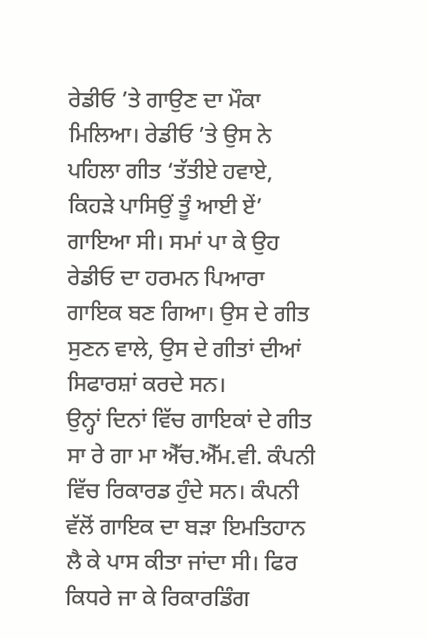ਰੇਡੀਓ ’ਤੇ ਗਾਉਣ ਦਾ ਮੌਕਾ ਮਿਲਿਆ। ਰੇਡੀਓ ’ਤੇ ਉਸ ਨੇ ਪਹਿਲਾ ਗੀਤ ‘ਤੱਤੀਏ ਹਵਾਏ, ਕਿਹੜੇ ਪਾਸਿਉਂ ਤੂੰ ਆਈ ਏਂ’ ਗਾਇਆ ਸੀ। ਸਮਾਂ ਪਾ ਕੇ ਉਹ ਰੇਡੀਓ ਦਾ ਹਰਮਨ ਪਿਆਰਾ ਗਾਇਕ ਬਣ ਗਿਆ। ਉਸ ਦੇ ਗੀਤ ਸੁਣਨ ਵਾਲੇ, ਉਸ ਦੇ ਗੀਤਾਂ ਦੀਆਂ ਸਿਫਾਰਸ਼ਾਂ ਕਰਦੇ ਸਨ।
ਉਨ੍ਹਾਂ ਦਿਨਾਂ ਵਿੱਚ ਗਾਇਕਾਂ ਦੇ ਗੀਤ ਸਾ ਰੇ ਗਾ ਮਾ ਐੱਚ.ਐੱਮ.ਵੀ. ਕੰਪਨੀ ਵਿੱਚ ਰਿਕਾਰਡ ਹੁੰਦੇ ਸਨ। ਕੰਪਨੀ ਵੱਲੋਂ ਗਾਇਕ ਦਾ ਬੜਾ ਇਮਤਿਹਾਨ ਲੈ ਕੇ ਪਾਸ ਕੀਤਾ ਜਾਂਦਾ ਸੀ। ਫਿਰ ਕਿਧਰੇ ਜਾ ਕੇ ਰਿਕਾਰਡਿੰਗ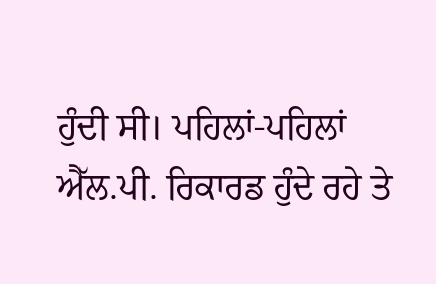ਹੁੰਦੀ ਸੀ। ਪਹਿਲਾਂ-ਪਹਿਲਾਂ ਐੱਲ.ਪੀ. ਰਿਕਾਰਡ ਹੁੰਦੇ ਰਹੇ ਤੇ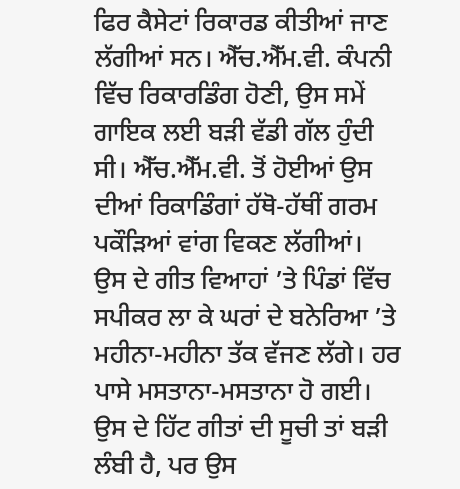ਫਿਰ ਕੈਸੇਟਾਂ ਰਿਕਾਰਡ ਕੀਤੀਆਂ ਜਾਣ ਲੱਗੀਆਂ ਸਨ। ਐੱਚ.ਐੱਮ.ਵੀ. ਕੰਪਨੀ ਵਿੱਚ ਰਿਕਾਰਡਿੰਗ ਹੋਣੀ, ਉਸ ਸਮੇਂ ਗਾਇਕ ਲਈ ਬੜੀ ਵੱਡੀ ਗੱਲ ਹੁੰਦੀ ਸੀ। ਐੱਚ.ਐੱਮ.ਵੀ. ਤੋਂ ਹੋਈਆਂ ਉਸ ਦੀਆਂ ਰਿਕਾਡਿੰਗਾਂ ਹੱਥੋ-ਹੱਥੀਂ ਗਰਮ ਪਕੌੜਿਆਂ ਵਾਂਗ ਵਿਕਣ ਲੱਗੀਆਂ।
ਉਸ ਦੇ ਗੀਤ ਵਿਆਹਾਂ ’ਤੇ ਪਿੰਡਾਂ ਵਿੱਚ ਸਪੀਕਰ ਲਾ ਕੇ ਘਰਾਂ ਦੇ ਬਨੇਰਿਆ ’ਤੇ ਮਹੀਨਾ-ਮਹੀਨਾ ਤੱਕ ਵੱਜਣ ਲੱਗੇ। ਹਰ ਪਾਸੇ ਮਸਤਾਨਾ-ਮਸਤਾਨਾ ਹੋ ਗਈ। ਉਸ ਦੇ ਹਿੱਟ ਗੀਤਾਂ ਦੀ ਸੂਚੀ ਤਾਂ ਬੜੀ ਲੰਬੀ ਹੈ, ਪਰ ਉਸ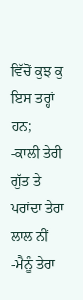ਵਿੱਚੋਂ ਕੁਝ ਕੁ ਇਸ ਤਰ੍ਹਾਂ ਹਨ;
-ਕਾਲੀ ਤੇਰੀ ਗੁੱਤ ਤੇ ਪਰਾਂਦਾ ਤੇਰਾ ਲਾਲ ਨੀਂ
-ਮੈਨੂੰ ਤੇਰਾ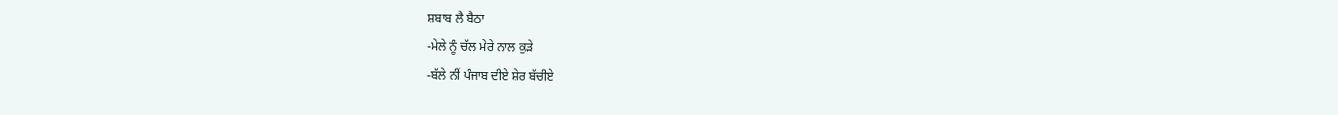ਸ਼ਬਾਬ ਲੈ ਬੈਠਾ
-ਮੇਲੇ ਨੂੰ ਚੱਲ ਮੇਰੇ ਨਾਲ ਕੁੜੇ
-ਬੱਲੇ ਨੀਂ ਪੰਜਾਬ ਦੀਏ ਸ਼ੇਰ ਬੱਚੀਏ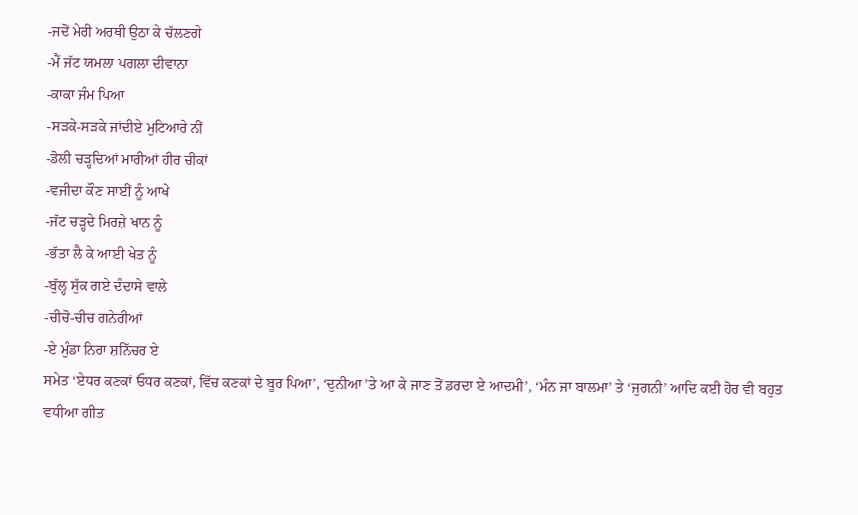-ਜਦੋਂ ਮੇਰੀ ਅਰਥੀ ਉਠਾ ਕੇ ਚੱਲਣਗੇ
-ਮੈਂ ਜੱਟ ਯਮਲਾ ਪਗਲਾ ਦੀਵਾਨਾ
-ਕਾਕਾ ਜੰਮ ਪਿਆ
-ਸੜਕੇ-ਸੜਕੇ ਜਾਂਦੀਏ ਮੁਟਿਆਰੇ ਨੀਂ
-ਡੋਲੀ ਚੜ੍ਹਦਿਆਂ ਮਾਰੀਆਂ ਹੀਰ ਚੀਕਾਂ
-ਵਜੀਦਾ ਕੌਣ ਸਾਈਂ ਨੂੰ ਆਖੇ
-ਜੱਟ ਚੜ੍ਹਦੇ ਮਿਰਜ਼ੇ ਖਾਨ ਨੂੰ
-ਭੱਤਾ ਲੈ ਕੇ ਆਈ ਖੇਤ ਨੂੰ
-ਬੁੱਲ੍ਹ ਸੁੱਕ ਗਏ ਦੰਦਾਸੇ ਵਾਲੇ
-ਚੀਚੋ-ਚੀਚ ਗਨੇਰੀਆਂ
-ਏ ਮੁੰਡਾ ਨਿਰਾ ਸ਼ਨਿੱਚਰ ਏ
ਸਮੇਤ ‘ਏਧਰ ਕਣਕਾਂ ਓਧਰ ਕਣਕਾਂ, ਵਿੱਚ ਕਣਕਾਂ ਦੇ ਬੂਰ ਪਿਆ’, ‘ਦੁਨੀਆ ’ਤੇ ਆ ਕੇ ਜਾਣ ਤੋਂ ਡਰਦਾ ਏ ਆਦਮੀ’, ‘ਮੰਨ ਜਾ ਬਾਲਮਾ’ ਤੇ ‘ਜੁਗਨੀ’ ਆਦਿ ਕਈ ਹੋਰ ਵੀ ਬਹੁਤ ਵਧੀਆ ਗੀਤ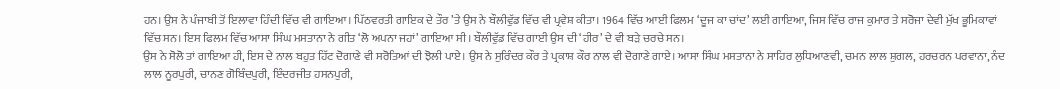ਹਨ। ਉਸ ਨੇ ਪੰਜਾਬੀ ਤੋਂ ਇਲਾਵਾ ਹਿੰਦੀ ਵਿੱਚ ਵੀ ਗਾਇਆ। ਪਿੱਠਵਰਤੀ ਗਾਇਕ ਦੇ ਤੌਰ ’ਤੇ ਉਸ ਨੇ ਬੌਲੀਵੁੱਡ ਵਿੱਚ ਵੀ ਪ੍ਰਵੇਸ਼ ਕੀਤਾ। 1964 ਵਿੱਚ ਆਈ ਫਿਲਮ ‘ਦੂਜ ਕਾ ਚਾਂਦ’ ਲਈ ਗਾਇਆ, ਜਿਸ ਵਿੱਚ ਰਾਜ ਕੁਮਾਰ ਤੇ ਸਰੋਜਾ ਦੇਵੀ ਮੁੱਖ ਭੂਮਿਕਾਵਾਂ ਵਿੱਚ ਸਨ। ਇਸ ਫਿਲਮ ਵਿੱਚ ਆਸਾ ਸਿੰਘ ਮਸਤਾਨਾ ਨੇ ਗੀਤ ‘ਲੋ ਅਪਨਾ ਜਹਾਂ’ ਗਾਇਆ ਸੀ। ਬੌਲੀਵੁੱਡ ਵਿੱਚ ਗਾਈ ਉਸ ਦੀ ‘ਹੀਰ’ ਦੇ ਵੀ ਬੜੇ ਚਰਚੇ ਸਨ।
ਉਸ ਨੇ ਸੋਲੋ ਤਾਂ ਗਾਇਆ ਹੀ, ਇਸ ਦੇ ਨਾਲ ਬਹੁਤ ਹਿੱਟ ਦੋਗਾਣੇ ਵੀ ਸਰੋਤਿਆਂ ਦੀ ਝੋਲੀ ਪਾਏ। ਉਸ ਨੇ ਸੁਰਿੰਦਰ ਕੌਰ ਤੇ ਪ੍ਰਕਾਸ਼ ਕੌਰ ਨਾਲ ਵੀ ਦੋਗਾਣੇ ਗਾਏ। ਆਸਾ ਸਿੰਘ ਮਸਤਾਨਾ ਨੇ ਸਾਹਿਰ ਲੁਧਿਆਣਵੀ, ਚਮਨ ਲਾਲ ਸ਼ੁਗਲ, ਹਰਚਰਨ ਪਰਵਾਨਾ, ਨੰਦ ਲਾਲ ਨੂਰਪੁਰੀ, ਚਾਨਣ ਗੋਬਿੰਦਪੁਰੀ, ਇੰਦਰਜੀਤ ਹਸਨਪੁਰੀ,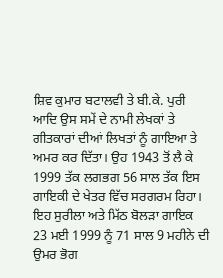ਸ਼ਿਵ ਕੁਮਾਰ ਬਟਾਲਵੀ ਤੇ ਬੀ.ਕੇ. ਪੁਰੀ ਆਦਿ ਉਸ ਸਮੇਂ ਦੇ ਨਾਮੀ ਲੇਖਕਾਂ ਤੇ ਗੀਤਕਾਰਾਂ ਦੀਆਂ ਲਿਖਤਾਂ ਨੂੰ ਗਾਇਆ ਤੇ ਅਮਰ ਕਰ ਦਿੱਤਾ। ਉਹ 1943 ਤੋਂ ਲੈ ਕੇ 1999 ਤੱਕ ਲਗਭਗ 56 ਸਾਲ ਤੱਕ ਇਸ ਗਾਇਕੀ ਦੇ ਖੇਤਰ ਵਿੱਚ ਸਰਗਰਮ ਰਿਹਾ।
ਇਹ ਸੁਰੀਲਾ ਅਤੇ ਮਿੱਠ ਬੋਲੜਾ ਗਾਇਕ 23 ਮਈ 1999 ਨੂੰ 71 ਸਾਲ 9 ਮਹੀਨੇ ਦੀ ਉਮਰ ਭੋਗ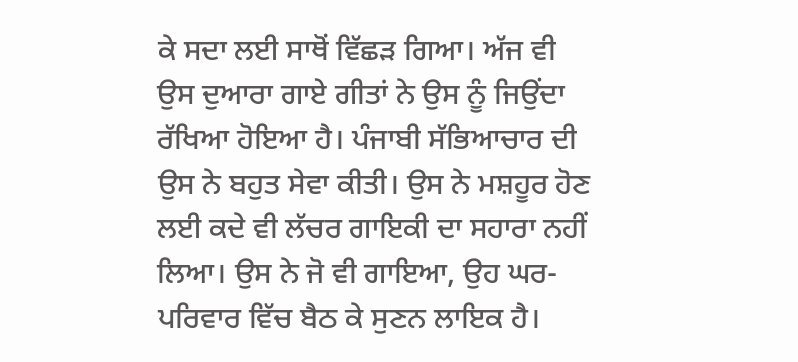ਕੇ ਸਦਾ ਲਈ ਸਾਥੋਂ ਵਿੱਛੜ ਗਿਆ। ਅੱਜ ਵੀ ਉਸ ਦੁਆਰਾ ਗਾਏ ਗੀਤਾਂ ਨੇ ਉਸ ਨੂੰ ਜਿਉਂਦਾ ਰੱਖਿਆ ਹੋਇਆ ਹੈ। ਪੰਜਾਬੀ ਸੱਭਿਆਚਾਰ ਦੀ ਉਸ ਨੇ ਬਹੁਤ ਸੇਵਾ ਕੀਤੀ। ਉਸ ਨੇ ਮਸ਼ਹੂਰ ਹੋਣ ਲਈ ਕਦੇ ਵੀ ਲੱਚਰ ਗਾਇਕੀ ਦਾ ਸਹਾਰਾ ਨਹੀਂ ਲਿਆ। ਉਸ ਨੇ ਜੋ ਵੀ ਗਾਇਆ, ਉਹ ਘਰ-ਪਰਿਵਾਰ ਵਿੱਚ ਬੈਠ ਕੇ ਸੁਣਨ ਲਾਇਕ ਹੈ।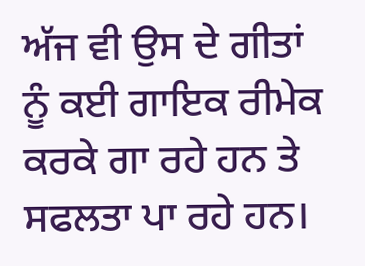ਅੱਜ ਵੀ ਉਸ ਦੇ ਗੀਤਾਂ ਨੂੰ ਕਈ ਗਾਇਕ ਰੀਮੇਕ ਕਰਕੇ ਗਾ ਰਹੇ ਹਨ ਤੇ ਸਫਲਤਾ ਪਾ ਰਹੇ ਹਨ।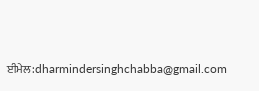ਈਮੇਲ:dharmindersinghchabba@gmail.com